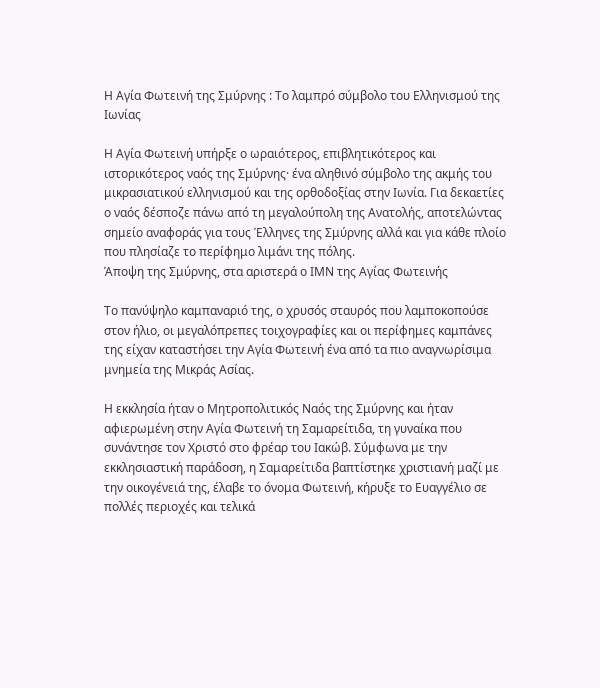Η Αγία Φωτεινή της Σμύρνης : Το λαμπρό σύμβολο του Ελληνισμού της Ιωνίας

Η Αγία Φωτεινή υπήρξε ο ωραιότερος, επιβλητικότερος και ιστορικότερος ναός της Σμύρνης· ένα αληθινό σύμβολο της ακμής του μικρασιατικού ελληνισμού και της ορθοδοξίας στην Ιωνία. Για δεκαετίες ο ναός δέσποζε πάνω από τη μεγαλούπολη της Ανατολής, αποτελώντας σημείο αναφοράς για τους Έλληνες της Σμύρνης αλλά και για κάθε πλοίο που πλησίαζε το περίφημο λιμάνι της πόλης.
Άποψη της Σμύρνης, στα αριστερά ο ΙΜΝ της Αγίας Φωτεινής

Το πανύψηλο καμπαναριό της, ο χρυσός σταυρός που λαμποκοπούσε στον ήλιο, οι μεγαλόπρεπες τοιχογραφίες και οι περίφημες καμπάνες της είχαν καταστήσει την Αγία Φωτεινή ένα από τα πιο αναγνωρίσιμα μνημεία της Μικράς Ασίας.

Η εκκλησία ήταν ο Μητροπολιτικός Ναός της Σμύρνης και ήταν αφιερωμένη στην Αγία Φωτεινή τη Σαμαρείτιδα, τη γυναίκα που συνάντησε τον Χριστό στο φρέαρ του Ιακώβ. Σύμφωνα με την εκκλησιαστική παράδοση, η Σαμαρείτιδα βαπτίστηκε χριστιανή μαζί με την οικογένειά της, έλαβε το όνομα Φωτεινή, κήρυξε το Ευαγγέλιο σε πολλές περιοχές και τελικά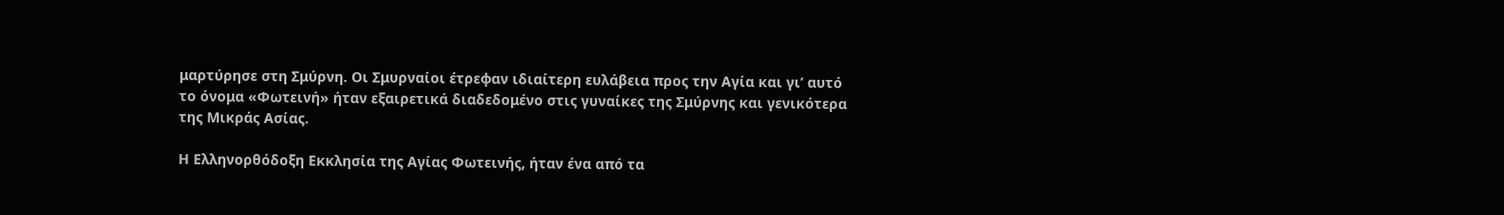μαρτύρησε στη Σμύρνη. Οι Σμυρναίοι έτρεφαν ιδιαίτερη ευλάβεια προς την Αγία και γι’ αυτό το όνομα «Φωτεινή» ήταν εξαιρετικά διαδεδομένο στις γυναίκες της Σμύρνης και γενικότερα της Μικράς Ασίας.

Η Ελληνορθόδοξη Εκκλησία της Αγίας Φωτεινής, ήταν ένα από τα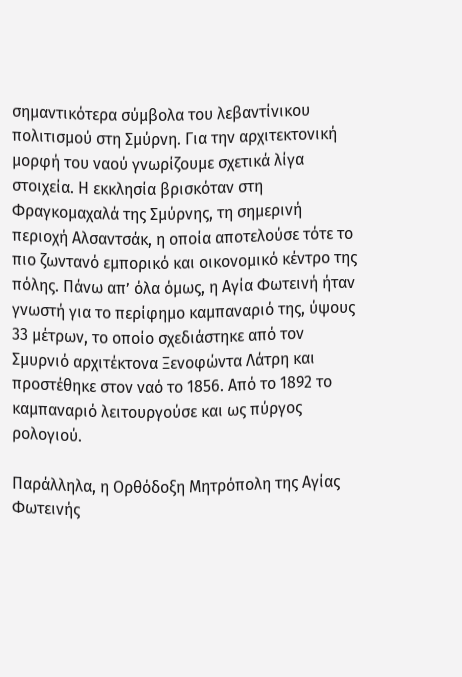σημαντικότερα σύμβολα του λεβαντίνικου πολιτισμού στη Σμύρνη. Για την αρχιτεκτονική μορφή του ναού γνωρίζουμε σχετικά λίγα στοιχεία. Η εκκλησία βρισκόταν στη Φραγκομαχαλά της Σμύρνης, τη σημερινή περιοχή Αλσαντσάκ, η οποία αποτελούσε τότε το πιο ζωντανό εμπορικό και οικονομικό κέντρο της πόλης. Πάνω απ’ όλα όμως, η Αγία Φωτεινή ήταν γνωστή για το περίφημο καμπαναριό της, ύψους 33 μέτρων, το οποίο σχεδιάστηκε από τον Σμυρνιό αρχιτέκτονα Ξενοφώντα Λάτρη και προστέθηκε στον ναό το 1856. Από το 1892 το καμπαναριό λειτουργούσε και ως πύργος ρολογιού.

Παράλληλα, η Ορθόδοξη Μητρόπολη της Αγίας Φωτεινής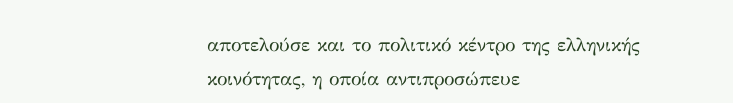αποτελούσε και το πολιτικό κέντρο της ελληνικής κοινότητας, η οποία αντιπροσώπευε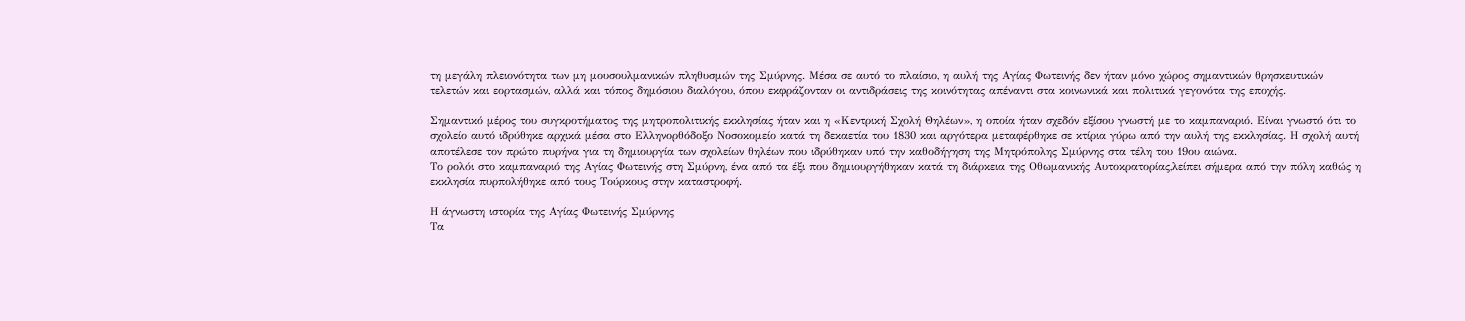τη μεγάλη πλειονότητα των μη μουσουλμανικών πληθυσμών της Σμύρνης. Μέσα σε αυτό το πλαίσιο, η αυλή της Αγίας Φωτεινής δεν ήταν μόνο χώρος σημαντικών θρησκευτικών τελετών και εορτασμών, αλλά και τόπος δημόσιου διαλόγου, όπου εκφράζονταν οι αντιδράσεις της κοινότητας απέναντι στα κοινωνικά και πολιτικά γεγονότα της εποχής.

Σημαντικό μέρος του συγκροτήματος της μητροπολιτικής εκκλησίας ήταν και η «Κεντρική Σχολή Θηλέων», η οποία ήταν σχεδόν εξίσου γνωστή με το καμπαναριό. Είναι γνωστό ότι το σχολείο αυτό ιδρύθηκε αρχικά μέσα στο Ελληνορθόδοξο Νοσοκομείο κατά τη δεκαετία του 1830 και αργότερα μεταφέρθηκε σε κτίρια γύρω από την αυλή της εκκλησίας. Η σχολή αυτή αποτέλεσε τον πρώτο πυρήνα για τη δημιουργία των σχολείων θηλέων που ιδρύθηκαν υπό την καθοδήγηση της Μητρόπολης Σμύρνης στα τέλη του 19ου αιώνα.
Το ρολόι στο καμπαναριό της Αγίας Φωτεινής στη Σμύρνη, ένα από τα έξι που δημιουργήθηκαν κατά τη διάρκεια της Οθωμανικής Αυτοκρατορίας,λείπει σήμερα από την πόλη καθώς η εκκλησία πυρπολήθηκε από τους Τούρκους στην καταστροφή.

Η άγνωστη ιστορία της Αγίας Φωτεινής Σμύρνης
Τα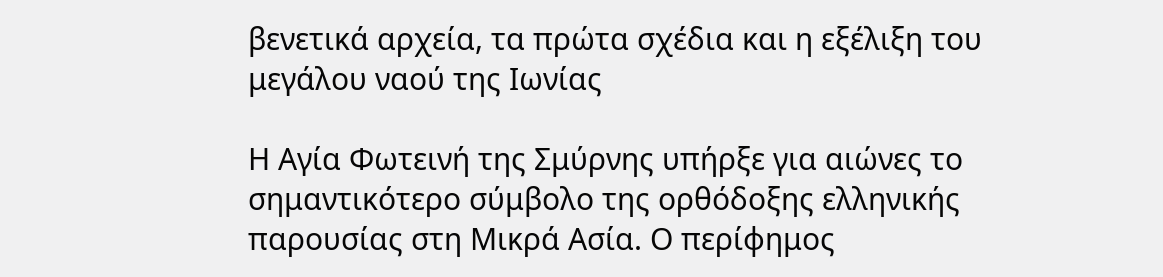βενετικά αρχεία, τα πρώτα σχέδια και η εξέλιξη του μεγάλου ναού της Ιωνίας

Η Αγία Φωτεινή της Σμύρνης υπήρξε για αιώνες το σημαντικότερο σύμβολο της ορθόδοξης ελληνικής παρουσίας στη Μικρά Ασία. Ο περίφημος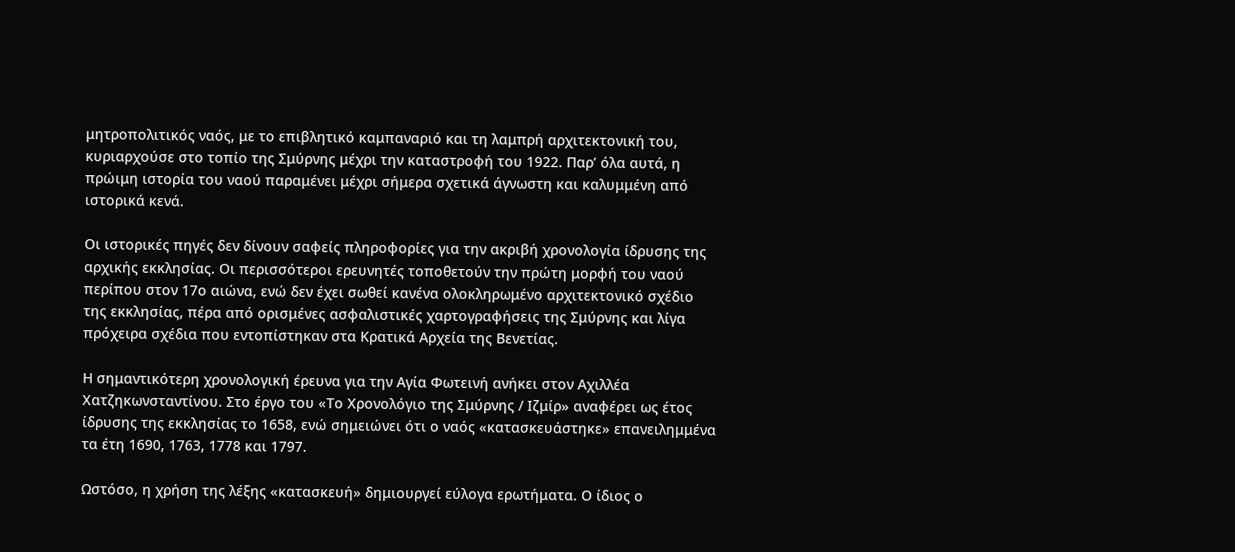μητροπολιτικός ναός, με το επιβλητικό καμπαναριό και τη λαμπρή αρχιτεκτονική του, κυριαρχούσε στο τοπίο της Σμύρνης μέχρι την καταστροφή του 1922. Παρ’ όλα αυτά, η πρώιμη ιστορία του ναού παραμένει μέχρι σήμερα σχετικά άγνωστη και καλυμμένη από ιστορικά κενά.

Οι ιστορικές πηγές δεν δίνουν σαφείς πληροφορίες για την ακριβή χρονολογία ίδρυσης της αρχικής εκκλησίας. Οι περισσότεροι ερευνητές τοποθετούν την πρώτη μορφή του ναού περίπου στον 17ο αιώνα, ενώ δεν έχει σωθεί κανένα ολοκληρωμένο αρχιτεκτονικό σχέδιο της εκκλησίας, πέρα από ορισμένες ασφαλιστικές χαρτογραφήσεις της Σμύρνης και λίγα πρόχειρα σχέδια που εντοπίστηκαν στα Κρατικά Αρχεία της Βενετίας.

Η σημαντικότερη χρονολογική έρευνα για την Αγία Φωτεινή ανήκει στον Αχιλλέα Χατζηκωνσταντίνου. Στο έργο του «Το Χρονολόγιο της Σμύρνης / Ιζμίρ» αναφέρει ως έτος ίδρυσης της εκκλησίας το 1658, ενώ σημειώνει ότι ο ναός «κατασκευάστηκε» επανειλημμένα τα έτη 1690, 1763, 1778 και 1797.

Ωστόσο, η χρήση της λέξης «κατασκευή» δημιουργεί εύλογα ερωτήματα. Ο ίδιος ο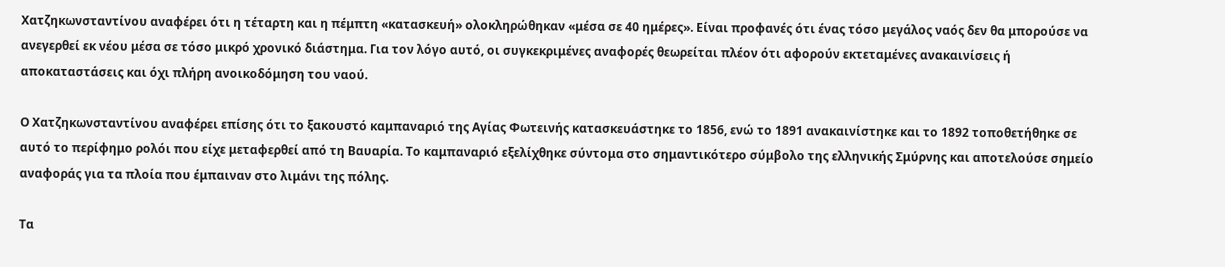Χατζηκωνσταντίνου αναφέρει ότι η τέταρτη και η πέμπτη «κατασκευή» ολοκληρώθηκαν «μέσα σε 40 ημέρες». Είναι προφανές ότι ένας τόσο μεγάλος ναός δεν θα μπορούσε να ανεγερθεί εκ νέου μέσα σε τόσο μικρό χρονικό διάστημα. Για τον λόγο αυτό, οι συγκεκριμένες αναφορές θεωρείται πλέον ότι αφορούν εκτεταμένες ανακαινίσεις ή αποκαταστάσεις και όχι πλήρη ανοικοδόμηση του ναού.

Ο Χατζηκωνσταντίνου αναφέρει επίσης ότι το ξακουστό καμπαναριό της Αγίας Φωτεινής κατασκευάστηκε το 1856, ενώ το 1891 ανακαινίστηκε και το 1892 τοποθετήθηκε σε αυτό το περίφημο ρολόι που είχε μεταφερθεί από τη Βαυαρία. Το καμπαναριό εξελίχθηκε σύντομα στο σημαντικότερο σύμβολο της ελληνικής Σμύρνης και αποτελούσε σημείο αναφοράς για τα πλοία που έμπαιναν στο λιμάνι της πόλης.

Τα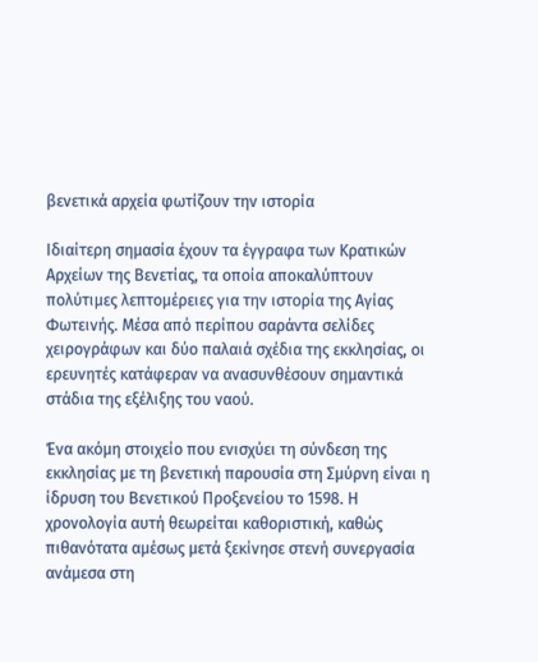βενετικά αρχεία φωτίζουν την ιστορία

Ιδιαίτερη σημασία έχουν τα έγγραφα των Κρατικών Αρχείων της Βενετίας, τα οποία αποκαλύπτουν πολύτιμες λεπτομέρειες για την ιστορία της Αγίας Φωτεινής. Μέσα από περίπου σαράντα σελίδες χειρογράφων και δύο παλαιά σχέδια της εκκλησίας, οι ερευνητές κατάφεραν να ανασυνθέσουν σημαντικά στάδια της εξέλιξης του ναού.

Ένα ακόμη στοιχείο που ενισχύει τη σύνδεση της εκκλησίας με τη βενετική παρουσία στη Σμύρνη είναι η ίδρυση του Βενετικού Προξενείου το 1598. Η χρονολογία αυτή θεωρείται καθοριστική, καθώς πιθανότατα αμέσως μετά ξεκίνησε στενή συνεργασία ανάμεσα στη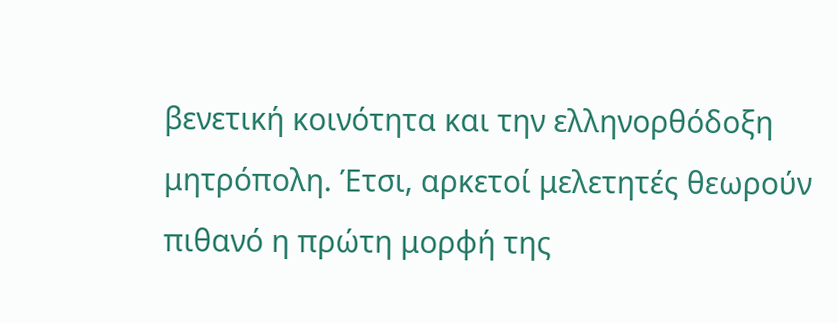βενετική κοινότητα και την ελληνορθόδοξη μητρόπολη. Έτσι, αρκετοί μελετητές θεωρούν πιθανό η πρώτη μορφή της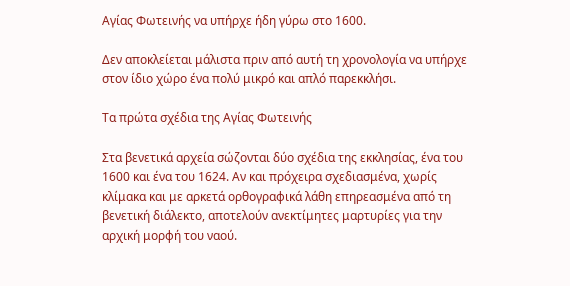Αγίας Φωτεινής να υπήρχε ήδη γύρω στο 1600.

Δεν αποκλείεται μάλιστα πριν από αυτή τη χρονολογία να υπήρχε στον ίδιο χώρο ένα πολύ μικρό και απλό παρεκκλήσι.

Τα πρώτα σχέδια της Αγίας Φωτεινής

Στα βενετικά αρχεία σώζονται δύο σχέδια της εκκλησίας, ένα του 1600 και ένα του 1624. Αν και πρόχειρα σχεδιασμένα, χωρίς κλίμακα και με αρκετά ορθογραφικά λάθη επηρεασμένα από τη βενετική διάλεκτο, αποτελούν ανεκτίμητες μαρτυρίες για την αρχική μορφή του ναού.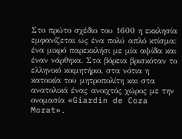Στο πρώτο σχέδιο του 1600 η εκκλησία εμφανίζεται ως ένα πολύ απλό κτίσμα: ένα μικρό παρεκκλήσι με μία αψίδα και έναν νάρθηκα. Στα βόρεια βρισκόταν το ελληνικό κοιμητήριο, στα νότια η κατοικία του μητροπολίτη και στα ανατολικά ένας ανοιχτός χώρος με την ονομασία «Giardin de Coza Morat».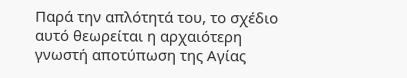Παρά την απλότητά του, το σχέδιο αυτό θεωρείται η αρχαιότερη γνωστή αποτύπωση της Αγίας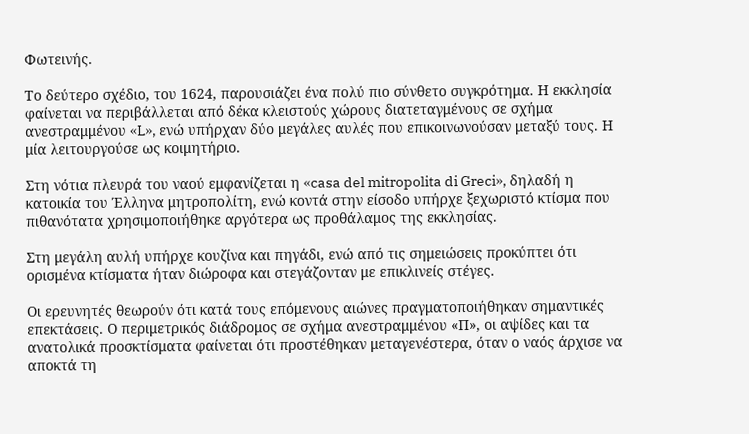Φωτεινής.

Το δεύτερο σχέδιο, του 1624, παρουσιάζει ένα πολύ πιο σύνθετο συγκρότημα. Η εκκλησία φαίνεται να περιβάλλεται από δέκα κλειστούς χώρους διατεταγμένους σε σχήμα ανεστραμμένου «L», ενώ υπήρχαν δύο μεγάλες αυλές που επικοινωνούσαν μεταξύ τους. Η μία λειτουργούσε ως κοιμητήριο.

Στη νότια πλευρά του ναού εμφανίζεται η «casa del mitropolita di Greci», δηλαδή η κατοικία του Έλληνα μητροπολίτη, ενώ κοντά στην είσοδο υπήρχε ξεχωριστό κτίσμα που πιθανότατα χρησιμοποιήθηκε αργότερα ως προθάλαμος της εκκλησίας.

Στη μεγάλη αυλή υπήρχε κουζίνα και πηγάδι, ενώ από τις σημειώσεις προκύπτει ότι ορισμένα κτίσματα ήταν διώροφα και στεγάζονταν με επικλινείς στέγες.

Οι ερευνητές θεωρούν ότι κατά τους επόμενους αιώνες πραγματοποιήθηκαν σημαντικές επεκτάσεις. Ο περιμετρικός διάδρομος σε σχήμα ανεστραμμένου «Π», οι αψίδες και τα ανατολικά προσκτίσματα φαίνεται ότι προστέθηκαν μεταγενέστερα, όταν ο ναός άρχισε να αποκτά τη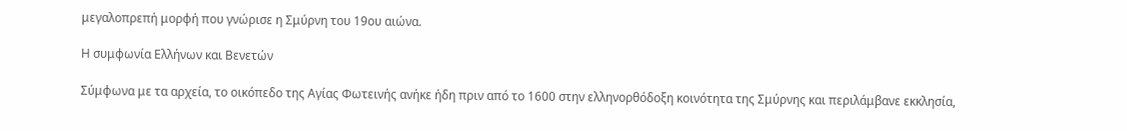μεγαλοπρεπή μορφή που γνώρισε η Σμύρνη του 19ου αιώνα.

Η συμφωνία Ελλήνων και Βενετών

Σύμφωνα με τα αρχεία, το οικόπεδο της Αγίας Φωτεινής ανήκε ήδη πριν από το 1600 στην ελληνορθόδοξη κοινότητα της Σμύρνης και περιλάμβανε εκκλησία,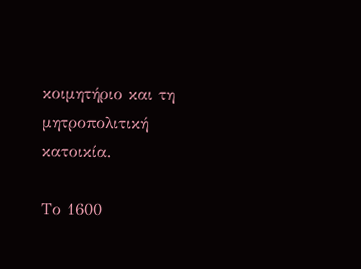κοιμητήριο και τη μητροπολιτική κατοικία.

Το 1600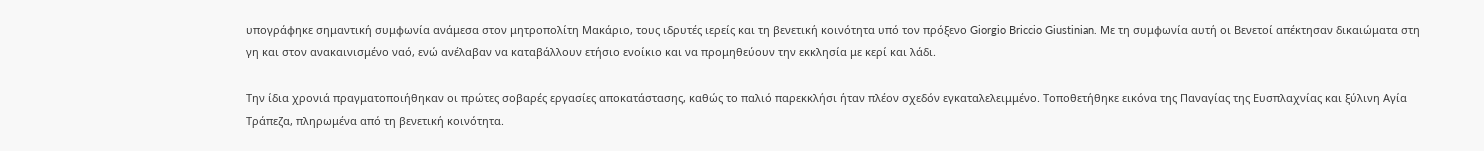υπογράφηκε σημαντική συμφωνία ανάμεσα στον μητροπολίτη Μακάριο, τους ιδρυτές ιερείς και τη βενετική κοινότητα υπό τον πρόξενο Giorgio Briccio Giustinian. Με τη συμφωνία αυτή οι Βενετοί απέκτησαν δικαιώματα στη γη και στον ανακαινισμένο ναό, ενώ ανέλαβαν να καταβάλλουν ετήσιο ενοίκιο και να προμηθεύουν την εκκλησία με κερί και λάδι.

Την ίδια χρονιά πραγματοποιήθηκαν οι πρώτες σοβαρές εργασίες αποκατάστασης, καθώς το παλιό παρεκκλήσι ήταν πλέον σχεδόν εγκαταλελειμμένο. Τοποθετήθηκε εικόνα της Παναγίας της Ευσπλαχνίας και ξύλινη Αγία Τράπεζα, πληρωμένα από τη βενετική κοινότητα.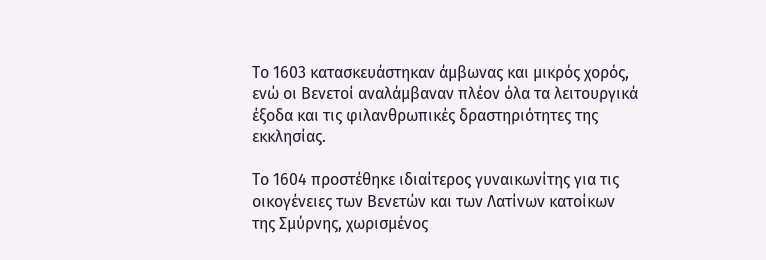Το 1603 κατασκευάστηκαν άμβωνας και μικρός χορός, ενώ οι Βενετοί αναλάμβαναν πλέον όλα τα λειτουργικά έξοδα και τις φιλανθρωπικές δραστηριότητες της εκκλησίας.

Το 1604 προστέθηκε ιδιαίτερος γυναικωνίτης για τις οικογένειες των Βενετών και των Λατίνων κατοίκων της Σμύρνης, χωρισμένος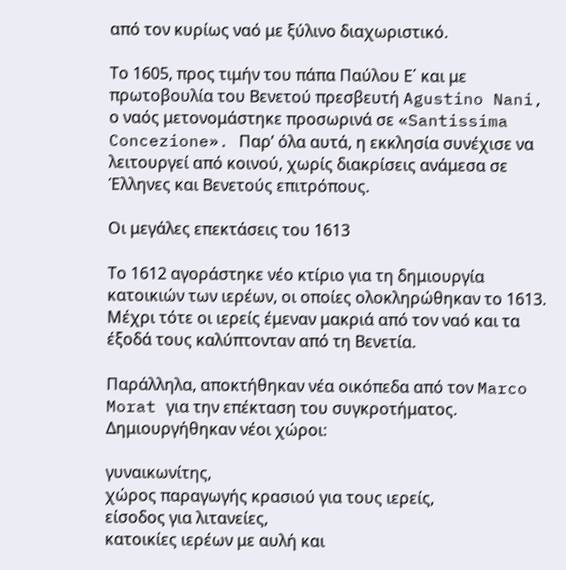από τον κυρίως ναό με ξύλινο διαχωριστικό.

Το 1605, προς τιμήν του πάπα Παύλου Ε΄ και με πρωτοβουλία του Βενετού πρεσβευτή Agustino Nani, ο ναός μετονομάστηκε προσωρινά σε «Santissima Concezione». Παρ’ όλα αυτά, η εκκλησία συνέχισε να λειτουργεί από κοινού, χωρίς διακρίσεις ανάμεσα σε Έλληνες και Βενετούς επιτρόπους.

Οι μεγάλες επεκτάσεις του 1613

Το 1612 αγοράστηκε νέο κτίριο για τη δημιουργία κατοικιών των ιερέων, οι οποίες ολοκληρώθηκαν το 1613. Μέχρι τότε οι ιερείς έμεναν μακριά από τον ναό και τα έξοδά τους καλύπτονταν από τη Βενετία.

Παράλληλα, αποκτήθηκαν νέα οικόπεδα από τον Marco Morat για την επέκταση του συγκροτήματος. Δημιουργήθηκαν νέοι χώροι:

γυναικωνίτης,
χώρος παραγωγής κρασιού για τους ιερείς,
είσοδος για λιτανείες,
κατοικίες ιερέων με αυλή και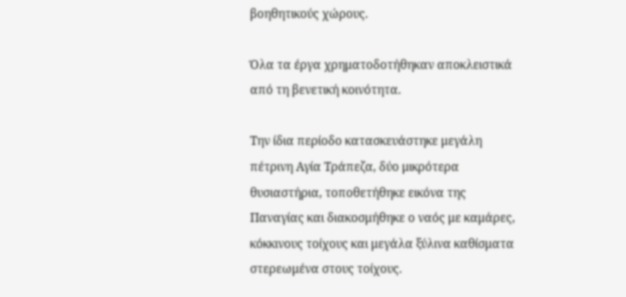βοηθητικούς χώρους.

Όλα τα έργα χρηματοδοτήθηκαν αποκλειστικά από τη βενετική κοινότητα.

Την ίδια περίοδο κατασκευάστηκε μεγάλη πέτρινη Αγία Τράπεζα, δύο μικρότερα θυσιαστήρια, τοποθετήθηκε εικόνα της Παναγίας και διακοσμήθηκε ο ναός με καμάρες, κόκκινους τοίχους και μεγάλα ξύλινα καθίσματα στερεωμένα στους τοίχους.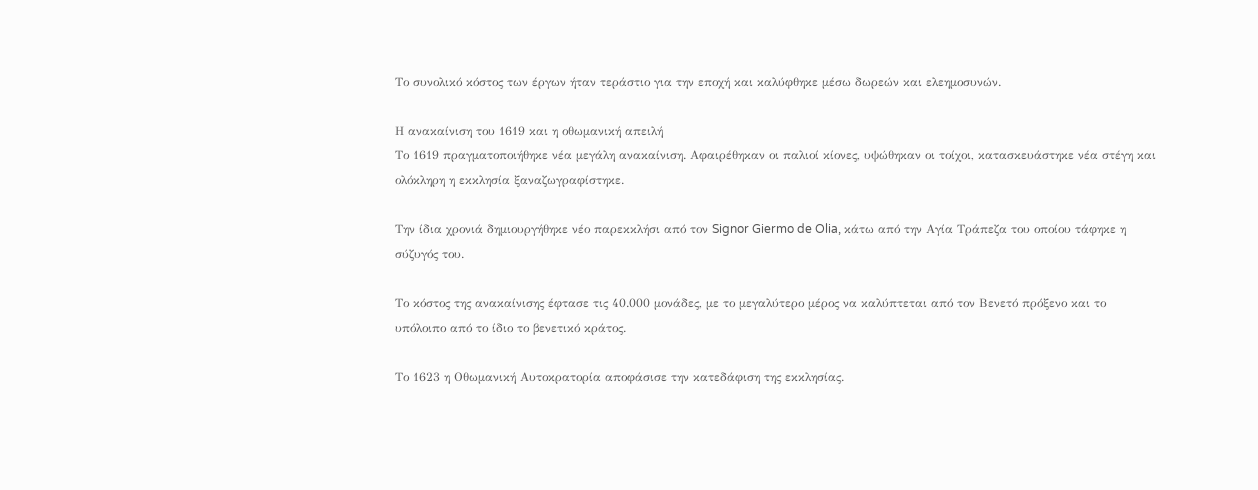Το συνολικό κόστος των έργων ήταν τεράστιο για την εποχή και καλύφθηκε μέσω δωρεών και ελεημοσυνών.

Η ανακαίνιση του 1619 και η οθωμανική απειλή
Το 1619 πραγματοποιήθηκε νέα μεγάλη ανακαίνιση. Αφαιρέθηκαν οι παλιοί κίονες, υψώθηκαν οι τοίχοι, κατασκευάστηκε νέα στέγη και ολόκληρη η εκκλησία ξαναζωγραφίστηκε.

Την ίδια χρονιά δημιουργήθηκε νέο παρεκκλήσι από τον Signor Giermo de Olia, κάτω από την Αγία Τράπεζα του οποίου τάφηκε η σύζυγός του.

Το κόστος της ανακαίνισης έφτασε τις 40.000 μονάδες, με το μεγαλύτερο μέρος να καλύπτεται από τον Βενετό πρόξενο και το υπόλοιπο από το ίδιο το βενετικό κράτος.

Το 1623 η Οθωμανική Αυτοκρατορία αποφάσισε την κατεδάφιση της εκκλησίας.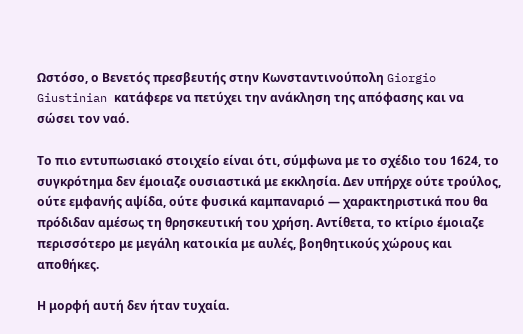Ωστόσο, ο Βενετός πρεσβευτής στην Κωνσταντινούπολη Giorgio Giustinian κατάφερε να πετύχει την ανάκληση της απόφασης και να σώσει τον ναό.

Το πιο εντυπωσιακό στοιχείο είναι ότι, σύμφωνα με το σχέδιο του 1624, το συγκρότημα δεν έμοιαζε ουσιαστικά με εκκλησία. Δεν υπήρχε ούτε τρούλος, ούτε εμφανής αψίδα, ούτε φυσικά καμπαναριό — χαρακτηριστικά που θα πρόδιδαν αμέσως τη θρησκευτική του χρήση. Αντίθετα, το κτίριο έμοιαζε περισσότερο με μεγάλη κατοικία με αυλές, βοηθητικούς χώρους και αποθήκες.

Η μορφή αυτή δεν ήταν τυχαία.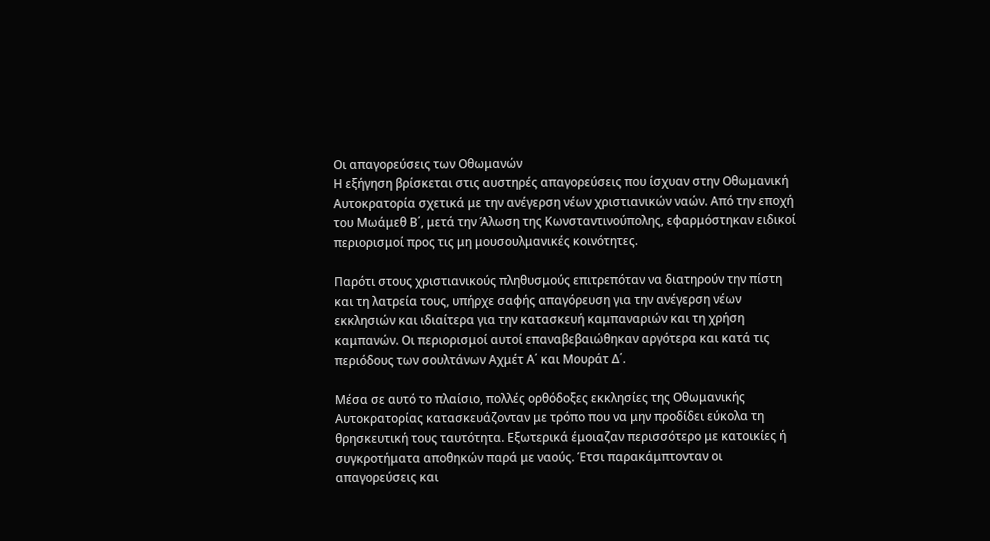Οι απαγορεύσεις των Οθωμανών
Η εξήγηση βρίσκεται στις αυστηρές απαγορεύσεις που ίσχυαν στην Οθωμανική Αυτοκρατορία σχετικά με την ανέγερση νέων χριστιανικών ναών. Από την εποχή του Μωάμεθ Β΄, μετά την Άλωση της Κωνσταντινούπολης, εφαρμόστηκαν ειδικοί περιορισμοί προς τις μη μουσουλμανικές κοινότητες.

Παρότι στους χριστιανικούς πληθυσμούς επιτρεπόταν να διατηρούν την πίστη και τη λατρεία τους, υπήρχε σαφής απαγόρευση για την ανέγερση νέων εκκλησιών και ιδιαίτερα για την κατασκευή καμπαναριών και τη χρήση καμπανών. Οι περιορισμοί αυτοί επαναβεβαιώθηκαν αργότερα και κατά τις περιόδους των σουλτάνων Αχμέτ Α΄ και Μουράτ Δ΄.

Μέσα σε αυτό το πλαίσιο, πολλές ορθόδοξες εκκλησίες της Οθωμανικής Αυτοκρατορίας κατασκευάζονταν με τρόπο που να μην προδίδει εύκολα τη θρησκευτική τους ταυτότητα. Εξωτερικά έμοιαζαν περισσότερο με κατοικίες ή συγκροτήματα αποθηκών παρά με ναούς. Έτσι παρακάμπτονταν οι απαγορεύσεις και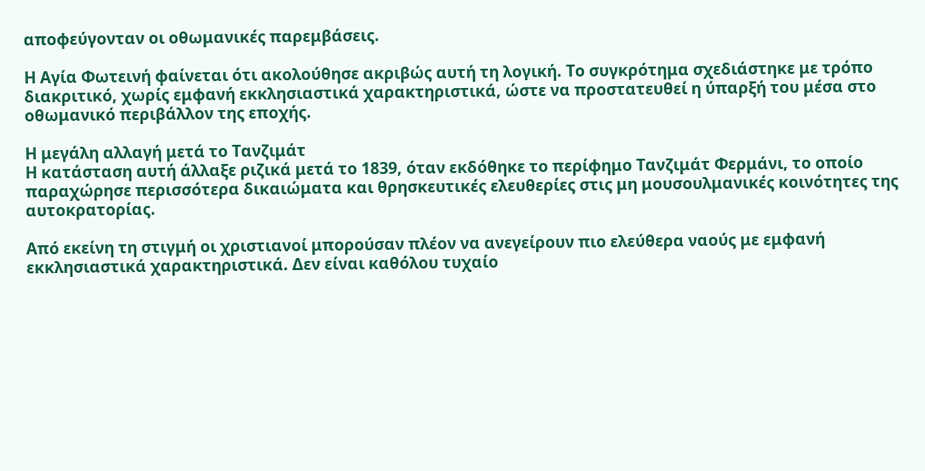αποφεύγονταν οι οθωμανικές παρεμβάσεις.

Η Αγία Φωτεινή φαίνεται ότι ακολούθησε ακριβώς αυτή τη λογική. Το συγκρότημα σχεδιάστηκε με τρόπο διακριτικό, χωρίς εμφανή εκκλησιαστικά χαρακτηριστικά, ώστε να προστατευθεί η ύπαρξή του μέσα στο οθωμανικό περιβάλλον της εποχής.

Η μεγάλη αλλαγή μετά το Τανζιμάτ
Η κατάσταση αυτή άλλαξε ριζικά μετά το 1839, όταν εκδόθηκε το περίφημο Τανζιμάτ Φερμάνι, το οποίο παραχώρησε περισσότερα δικαιώματα και θρησκευτικές ελευθερίες στις μη μουσουλμανικές κοινότητες της αυτοκρατορίας.

Από εκείνη τη στιγμή οι χριστιανοί μπορούσαν πλέον να ανεγείρουν πιο ελεύθερα ναούς με εμφανή εκκλησιαστικά χαρακτηριστικά. Δεν είναι καθόλου τυχαίο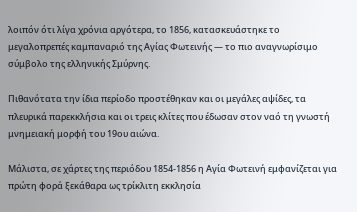λοιπόν ότι λίγα χρόνια αργότερα, το 1856, κατασκευάστηκε το μεγαλοπρεπές καμπαναριό της Αγίας Φωτεινής — το πιο αναγνωρίσιμο σύμβολο της ελληνικής Σμύρνης.

Πιθανότατα την ίδια περίοδο προστέθηκαν και οι μεγάλες αψίδες, τα πλευρικά παρεκκλήσια και οι τρεις κλίτες που έδωσαν στον ναό τη γνωστή μνημειακή μορφή του 19ου αιώνα.

Μάλιστα, σε χάρτες της περιόδου 1854-1856 η Αγία Φωτεινή εμφανίζεται για πρώτη φορά ξεκάθαρα ως τρίκλιτη εκκλησία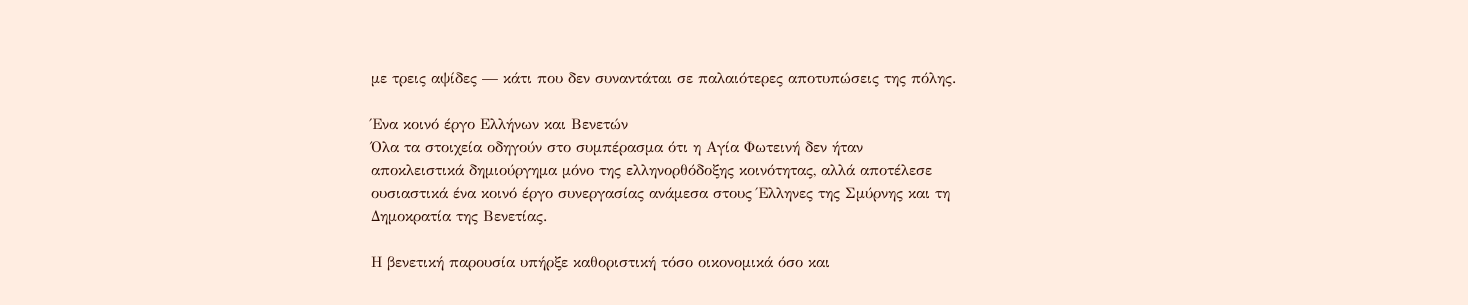με τρεις αψίδες — κάτι που δεν συναντάται σε παλαιότερες αποτυπώσεις της πόλης.

Ένα κοινό έργο Ελλήνων και Βενετών
Όλα τα στοιχεία οδηγούν στο συμπέρασμα ότι η Αγία Φωτεινή δεν ήταν αποκλειστικά δημιούργημα μόνο της ελληνορθόδοξης κοινότητας, αλλά αποτέλεσε ουσιαστικά ένα κοινό έργο συνεργασίας ανάμεσα στους Έλληνες της Σμύρνης και τη Δημοκρατία της Βενετίας.

Η βενετική παρουσία υπήρξε καθοριστική τόσο οικονομικά όσο και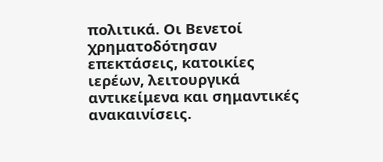πολιτικά. Οι Βενετοί χρηματοδότησαν επεκτάσεις, κατοικίες ιερέων, λειτουργικά αντικείμενα και σημαντικές ανακαινίσεις.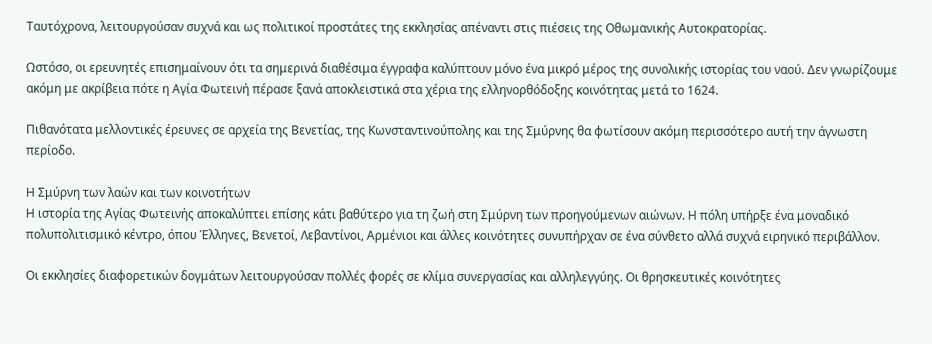Ταυτόχρονα, λειτουργούσαν συχνά και ως πολιτικοί προστάτες της εκκλησίας απέναντι στις πιέσεις της Οθωμανικής Αυτοκρατορίας.

Ωστόσο, οι ερευνητές επισημαίνουν ότι τα σημερινά διαθέσιμα έγγραφα καλύπτουν μόνο ένα μικρό μέρος της συνολικής ιστορίας του ναού. Δεν γνωρίζουμε ακόμη με ακρίβεια πότε η Αγία Φωτεινή πέρασε ξανά αποκλειστικά στα χέρια της ελληνορθόδοξης κοινότητας μετά το 1624.

Πιθανότατα μελλοντικές έρευνες σε αρχεία της Βενετίας, της Κωνσταντινούπολης και της Σμύρνης θα φωτίσουν ακόμη περισσότερο αυτή την άγνωστη περίοδο.

Η Σμύρνη των λαών και των κοινοτήτων
Η ιστορία της Αγίας Φωτεινής αποκαλύπτει επίσης κάτι βαθύτερο για τη ζωή στη Σμύρνη των προηγούμενων αιώνων. Η πόλη υπήρξε ένα μοναδικό πολυπολιτισμικό κέντρο, όπου Έλληνες, Βενετοί, Λεβαντίνοι, Αρμένιοι και άλλες κοινότητες συνυπήρχαν σε ένα σύνθετο αλλά συχνά ειρηνικό περιβάλλον.

Οι εκκλησίες διαφορετικών δογμάτων λειτουργούσαν πολλές φορές σε κλίμα συνεργασίας και αλληλεγγύης. Οι θρησκευτικές κοινότητες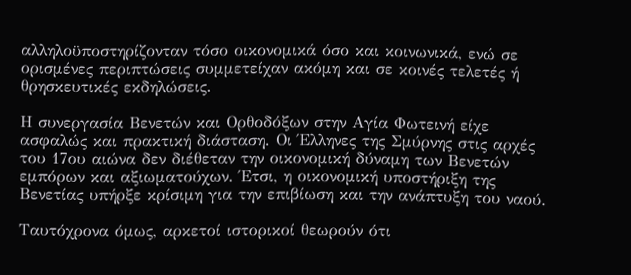αλληλοϋποστηρίζονταν τόσο οικονομικά όσο και κοινωνικά, ενώ σε ορισμένες περιπτώσεις συμμετείχαν ακόμη και σε κοινές τελετές ή θρησκευτικές εκδηλώσεις.

Η συνεργασία Βενετών και Ορθοδόξων στην Αγία Φωτεινή είχε ασφαλώς και πρακτική διάσταση. Οι Έλληνες της Σμύρνης στις αρχές του 17ου αιώνα δεν διέθεταν την οικονομική δύναμη των Βενετών εμπόρων και αξιωματούχων. Έτσι, η οικονομική υποστήριξη της Βενετίας υπήρξε κρίσιμη για την επιβίωση και την ανάπτυξη του ναού.

Ταυτόχρονα όμως, αρκετοί ιστορικοί θεωρούν ότι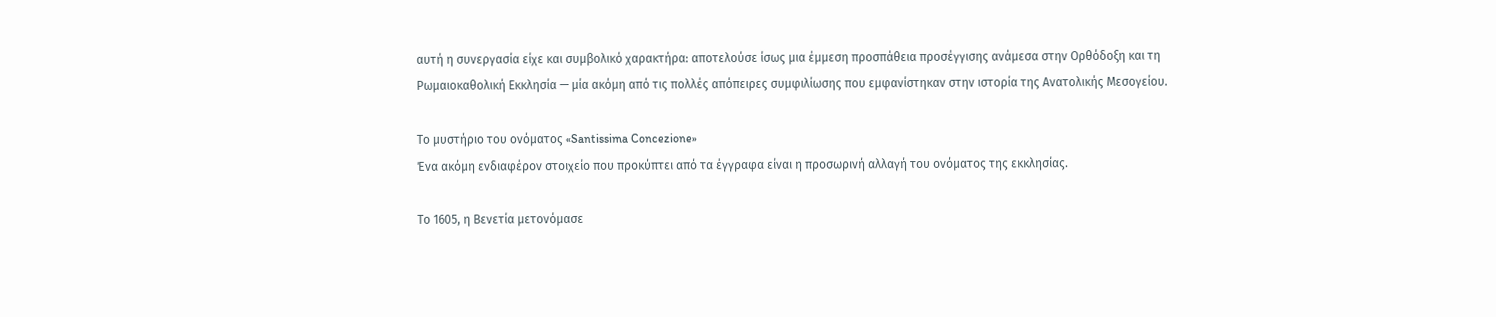αυτή η συνεργασία είχε και συμβολικό χαρακτήρα: αποτελούσε ίσως μια έμμεση προσπάθεια προσέγγισης ανάμεσα στην Ορθόδοξη και τη Ρωμαιοκαθολική Εκκλησία — μία ακόμη από τις πολλές απόπειρες συμφιλίωσης που εμφανίστηκαν στην ιστορία της Ανατολικής Μεσογείου.

Το μυστήριο του ονόματος «Santissima Concezione»
Ένα ακόμη ενδιαφέρον στοιχείο που προκύπτει από τα έγγραφα είναι η προσωρινή αλλαγή του ονόματος της εκκλησίας.

Το 1605, η Βενετία μετονόμασε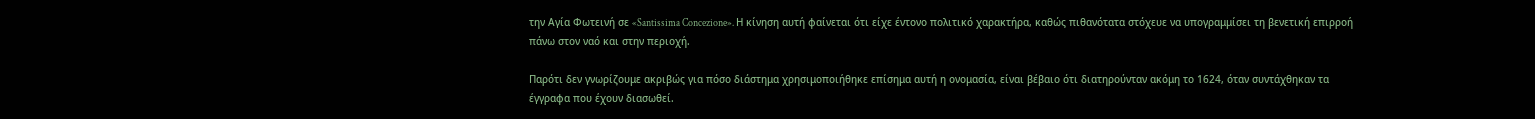την Αγία Φωτεινή σε «Santissima Concezione». Η κίνηση αυτή φαίνεται ότι είχε έντονο πολιτικό χαρακτήρα, καθώς πιθανότατα στόχευε να υπογραμμίσει τη βενετική επιρροή πάνω στον ναό και στην περιοχή.

Παρότι δεν γνωρίζουμε ακριβώς για πόσο διάστημα χρησιμοποιήθηκε επίσημα αυτή η ονομασία, είναι βέβαιο ότι διατηρούνταν ακόμη το 1624, όταν συντάχθηκαν τα έγγραφα που έχουν διασωθεί.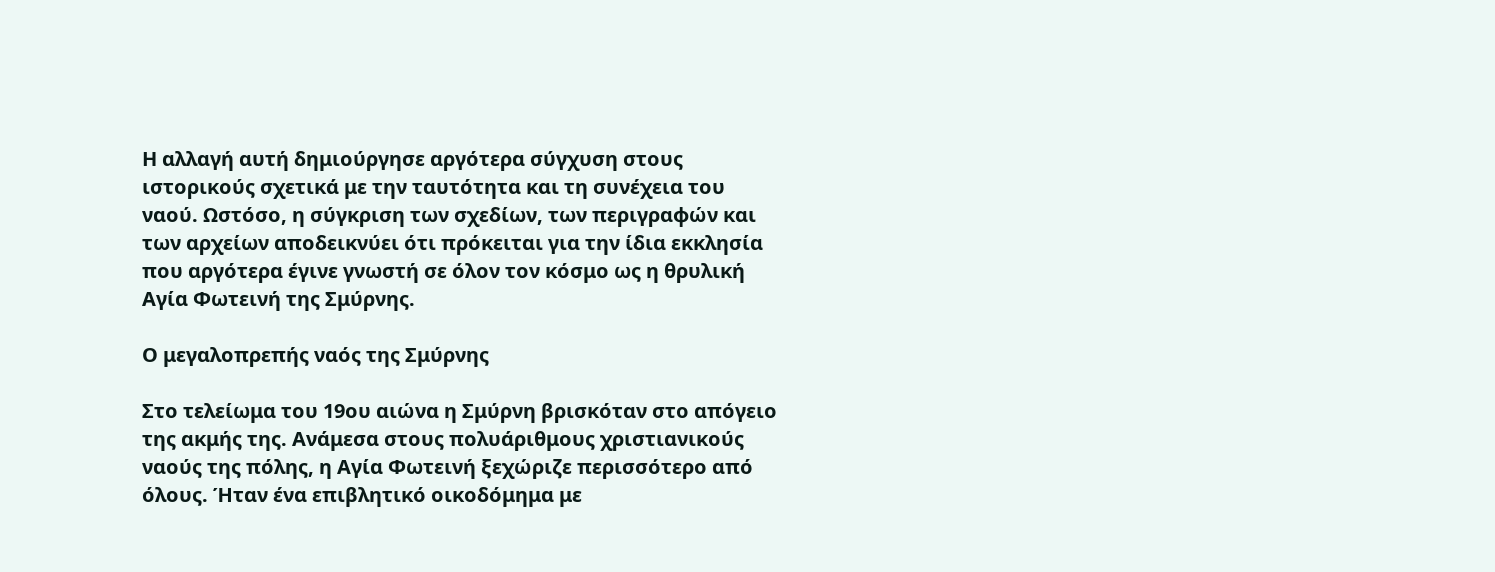Η αλλαγή αυτή δημιούργησε αργότερα σύγχυση στους ιστορικούς σχετικά με την ταυτότητα και τη συνέχεια του ναού. Ωστόσο, η σύγκριση των σχεδίων, των περιγραφών και των αρχείων αποδεικνύει ότι πρόκειται για την ίδια εκκλησία που αργότερα έγινε γνωστή σε όλον τον κόσμο ως η θρυλική Αγία Φωτεινή της Σμύρνης.

Ο μεγαλοπρεπής ναός της Σμύρνης

Στο τελείωμα του 19ου αιώνα η Σμύρνη βρισκόταν στο απόγειο της ακμής της. Ανάμεσα στους πολυάριθμους χριστιανικούς ναούς της πόλης, η Αγία Φωτεινή ξεχώριζε περισσότερο από όλους. Ήταν ένα επιβλητικό οικοδόμημα με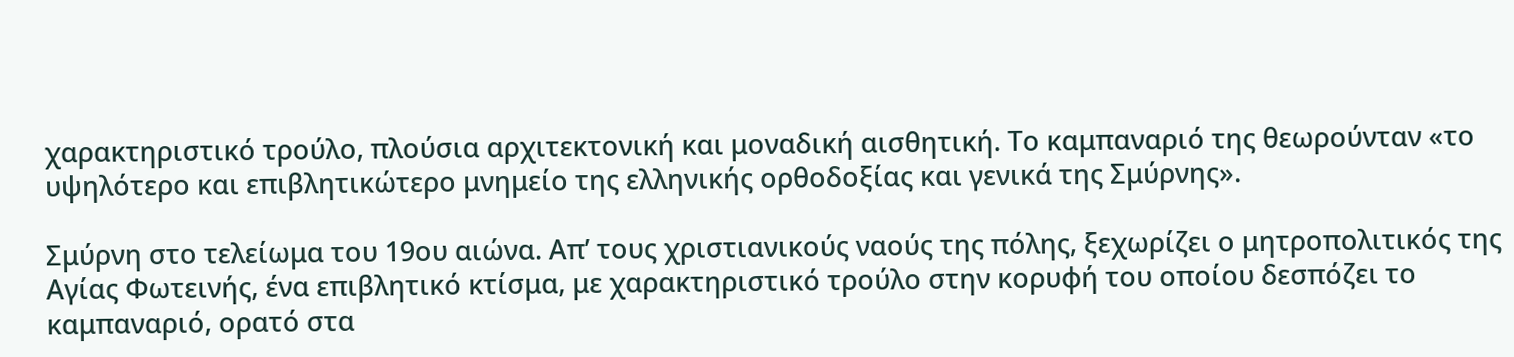χαρακτηριστικό τρούλο, πλούσια αρχιτεκτονική και μοναδική αισθητική. Το καμπαναριό της θεωρούνταν «το υψηλότερο και επιβλητικώτερο μνημείο της ελληνικής ορθοδοξίας και γενικά της Σμύρνης».

Σμύρνη στο τελείωμα του 19ου αιώνα. Απ’ τους χριστιανικούς ναούς της πόλης, ξεχωρίζει ο μητροπολιτικός της Αγίας Φωτεινής, ένα επιβλητικό κτίσμα, με χαρακτηριστικό τρούλο στην κορυφή του οποίου δεσπόζει το καμπαναριό, ορατό στα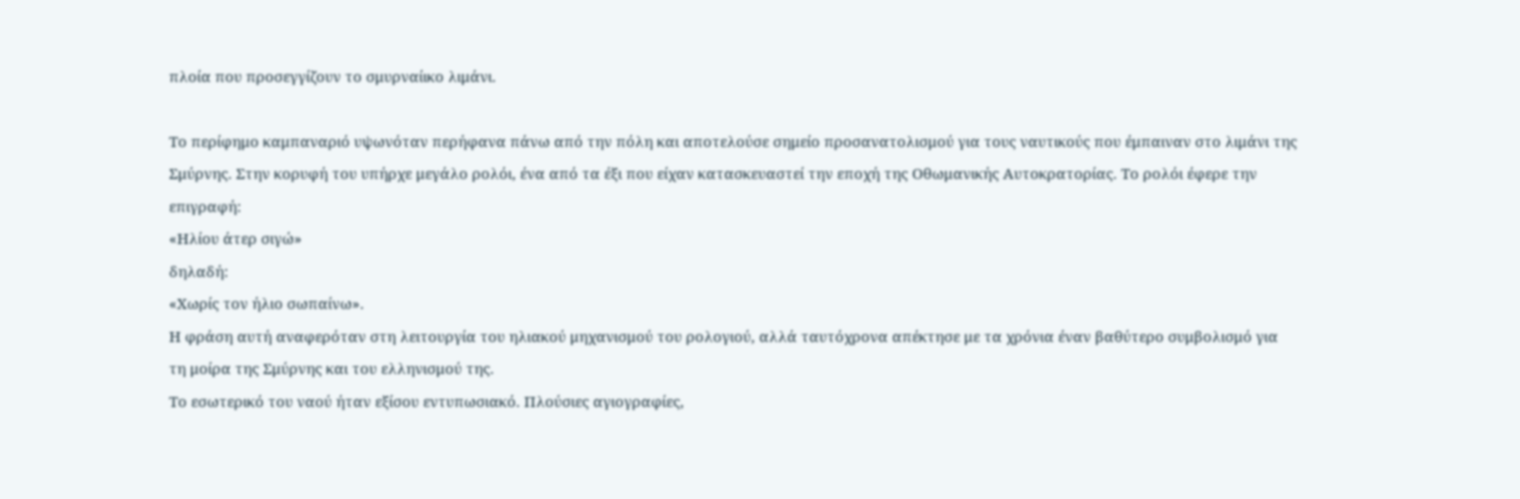πλοία που προσεγγίζουν το σμυρναίικο λιμάνι.

Το περίφημο καμπαναριό υψωνόταν περήφανα πάνω από την πόλη και αποτελούσε σημείο προσανατολισμού για τους ναυτικούς που έμπαιναν στο λιμάνι της Σμύρνης. Στην κορυφή του υπήρχε μεγάλο ρολόι, ένα από τα έξι που είχαν κατασκευαστεί την εποχή της Οθωμανικής Αυτοκρατορίας. Το ρολόι έφερε την επιγραφή:
«Ηλίου άτερ σιγώ»
δηλαδή:
«Χωρίς τον ήλιο σωπαίνω».
Η φράση αυτή αναφερόταν στη λειτουργία του ηλιακού μηχανισμού του ρολογιού, αλλά ταυτόχρονα απέκτησε με τα χρόνια έναν βαθύτερο συμβολισμό για τη μοίρα της Σμύρνης και του ελληνισμού της.
Το εσωτερικό του ναού ήταν εξίσου εντυπωσιακό. Πλούσιες αγιογραφίες,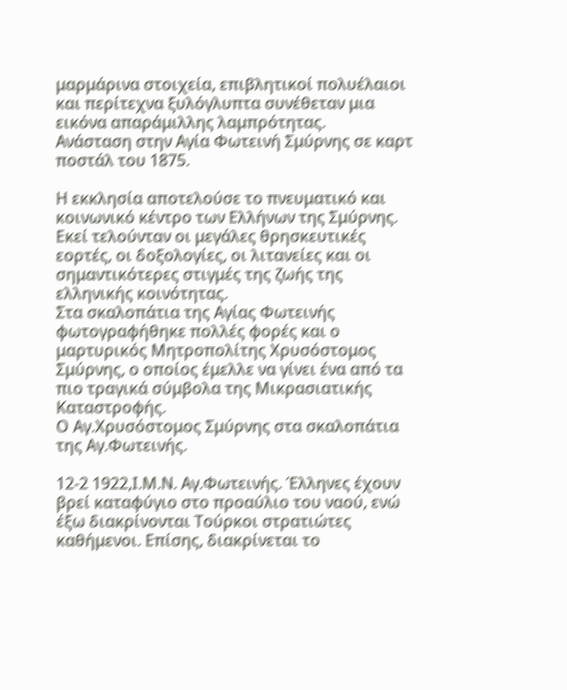μαρμάρινα στοιχεία, επιβλητικοί πολυέλαιοι και περίτεχνα ξυλόγλυπτα συνέθεταν μια εικόνα απαράμιλλης λαμπρότητας.
Ανάσταση στην Αγία Φωτεινή Σμύρνης σε καρτ ποστάλ του 1875.

Η εκκλησία αποτελούσε το πνευματικό και κοινωνικό κέντρο των Ελλήνων της Σμύρνης. Εκεί τελούνταν οι μεγάλες θρησκευτικές εορτές, οι δοξολογίες, οι λιτανείες και οι σημαντικότερες στιγμές της ζωής της ελληνικής κοινότητας.
Στα σκαλοπάτια της Αγίας Φωτεινής φωτογραφήθηκε πολλές φορές και ο μαρτυρικός Μητροπολίτης Χρυσόστομος Σμύρνης, ο οποίος έμελλε να γίνει ένα από τα πιο τραγικά σύμβολα της Μικρασιατικής Καταστροφής.
Ο Αγ.Χρυσόστομος Σμύρνης στα σκαλοπάτια της Αγ.Φωτεινής.

12-2 1922,Ι.Μ.Ν. Αγ.Φωτεινής. Έλληνες έχουν βρεί καταφύγιο στο προαύλιο του ναού, ενώ έξω διακρίνονται Τούρκοι στρατιώτες καθήμενοι. Επίσης, διακρίνεται το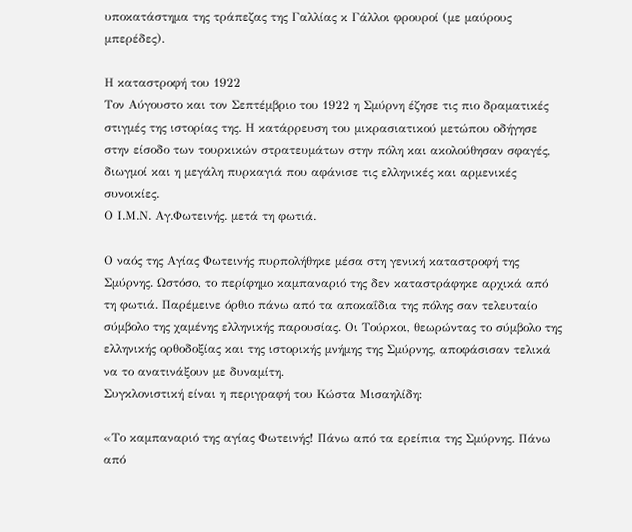υποκατάστημα της τράπεζας της Γαλλίας κ Γάλλοι φρουροί (με μαύρους μπερέδες).

Η καταστροφή του 1922
Τον Αύγουστο και τον Σεπτέμβριο του 1922 η Σμύρνη έζησε τις πιο δραματικές στιγμές της ιστορίας της. Η κατάρρευση του μικρασιατικού μετώπου οδήγησε στην είσοδο των τουρκικών στρατευμάτων στην πόλη και ακολούθησαν σφαγές, διωγμοί και η μεγάλη πυρκαγιά που αφάνισε τις ελληνικές και αρμενικές συνοικίες.
Ο Ι.Μ.Ν. Αγ.Φωτεινής. μετά τη φωτιά.

Ο ναός της Αγίας Φωτεινής πυρπολήθηκε μέσα στη γενική καταστροφή της Σμύρνης. Ωστόσο, το περίφημο καμπαναριό της δεν καταστράφηκε αρχικά από τη φωτιά. Παρέμεινε όρθιο πάνω από τα αποκαΐδια της πόλης σαν τελευταίο σύμβολο της χαμένης ελληνικής παρουσίας. Οι Τούρκοι, θεωρώντας το σύμβολο της ελληνικής ορθοδοξίας και της ιστορικής μνήμης της Σμύρνης, αποφάσισαν τελικά να το ανατινάξουν με δυναμίτη.
Συγκλονιστική είναι η περιγραφή του Κώστα Μισαηλίδη:

«Το καμπαναριό της αγίας Φωτεινής! Πάνω από τα ερείπια της Σμύρνης. Πάνω από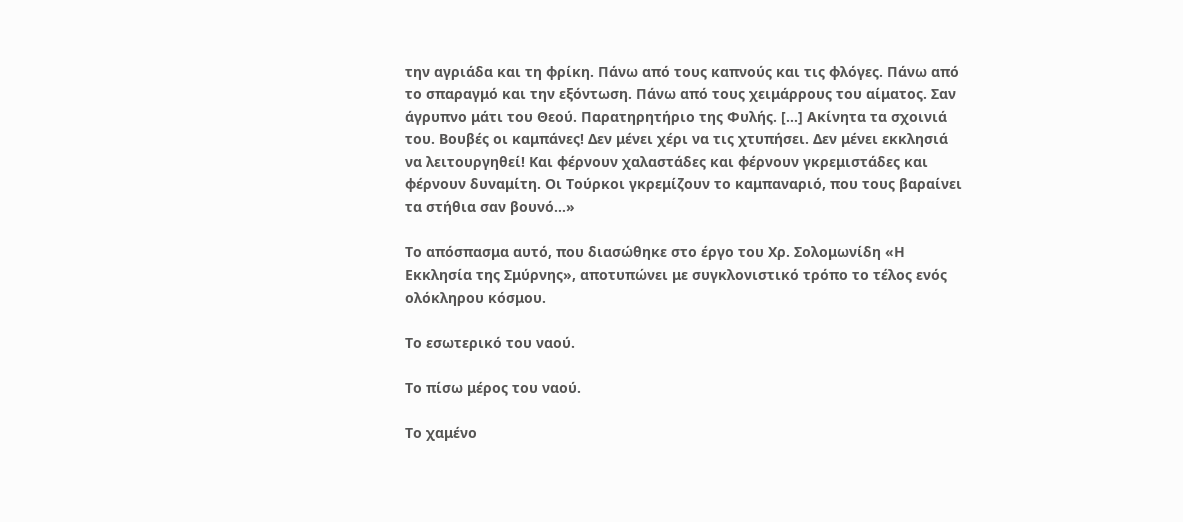την αγριάδα και τη φρίκη. Πάνω από τους καπνούς και τις φλόγες. Πάνω από το σπαραγμό και την εξόντωση. Πάνω από τους χειμάρρους του αίματος. Σαν άγρυπνο μάτι του Θεού. Παρατηρητήριο της Φυλής. […] Ακίνητα τα σχοινιά του. Βουβές οι καμπάνες! Δεν μένει χέρι να τις χτυπήσει. Δεν μένει εκκλησιά να λειτουργηθεί! Και φέρνουν χαλαστάδες και φέρνουν γκρεμιστάδες και φέρνουν δυναμίτη. Οι Τούρκοι γκρεμίζουν το καμπαναριό, που τους βαραίνει τα στήθια σαν βουνό…»

Το απόσπασμα αυτό, που διασώθηκε στο έργο του Χρ. Σολομωνίδη «Η Εκκλησία της Σμύρνης», αποτυπώνει με συγκλονιστικό τρόπο το τέλος ενός ολόκληρου κόσμου.

Το εσωτερικό του ναού.

Το πίσω μέρος του ναού.

Το χαμένο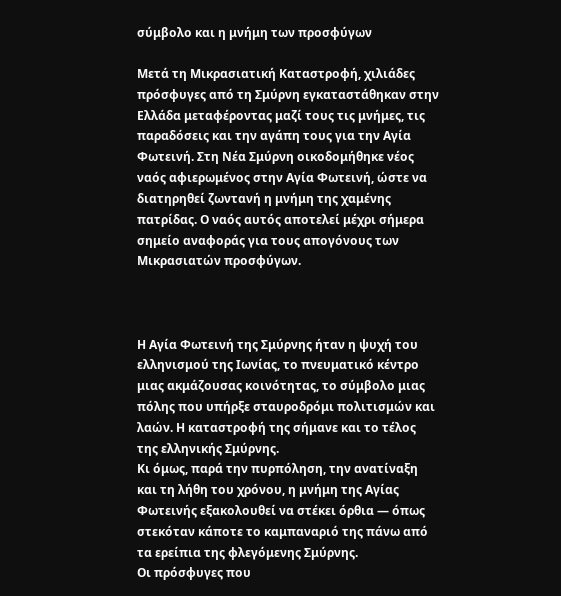σύμβολο και η μνήμη των προσφύγων

Μετά τη Μικρασιατική Καταστροφή, χιλιάδες πρόσφυγες από τη Σμύρνη εγκαταστάθηκαν στην Ελλάδα μεταφέροντας μαζί τους τις μνήμες, τις παραδόσεις και την αγάπη τους για την Αγία Φωτεινή. Στη Νέα Σμύρνη οικοδομήθηκε νέος ναός αφιερωμένος στην Αγία Φωτεινή, ώστε να διατηρηθεί ζωντανή η μνήμη της χαμένης πατρίδας. Ο ναός αυτός αποτελεί μέχρι σήμερα σημείο αναφοράς για τους απογόνους των Μικρασιατών προσφύγων.



Η Αγία Φωτεινή της Σμύρνης ήταν η ψυχή του ελληνισμού της Ιωνίας, το πνευματικό κέντρο μιας ακμάζουσας κοινότητας, το σύμβολο μιας πόλης που υπήρξε σταυροδρόμι πολιτισμών και λαών. Η καταστροφή της σήμανε και το τέλος της ελληνικής Σμύρνης.
Κι όμως, παρά την πυρπόληση, την ανατίναξη και τη λήθη του χρόνου, η μνήμη της Αγίας Φωτεινής εξακολουθεί να στέκει όρθια — όπως στεκόταν κάποτε το καμπαναριό της πάνω από τα ερείπια της φλεγόμενης Σμύρνης.
Οι πρόσφυγες που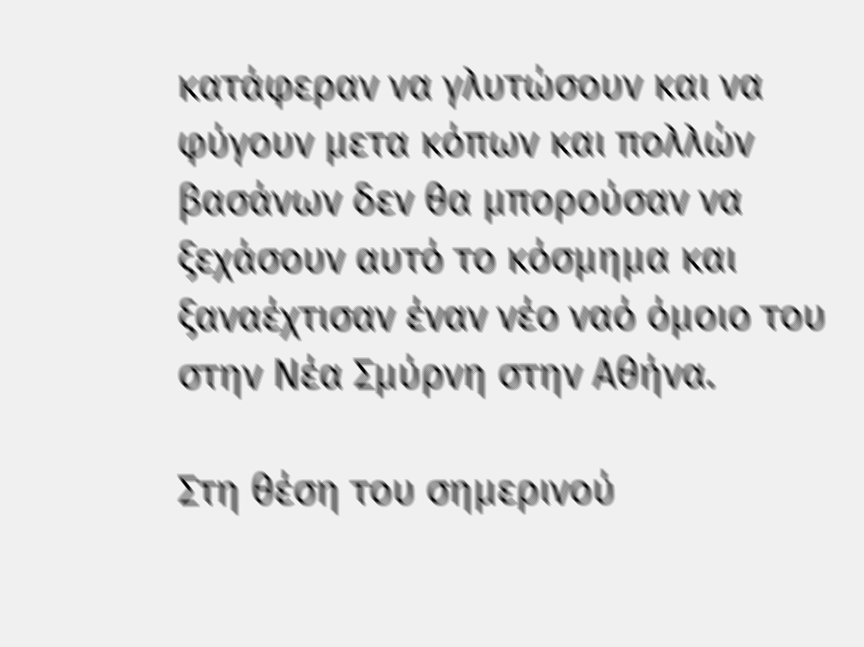κατάφεραν να γλυτώσουν και να φύγουν μετα κόπων και πολλών βασάνων δεν θα μπορούσαν να ξεχάσουν αυτό το κόσμημα και ξαναέχτισαν έναν νέο ναό όμοιο του στην Νέα Σμύρνη στην Αθήνα.

Στη θέση του σημερινού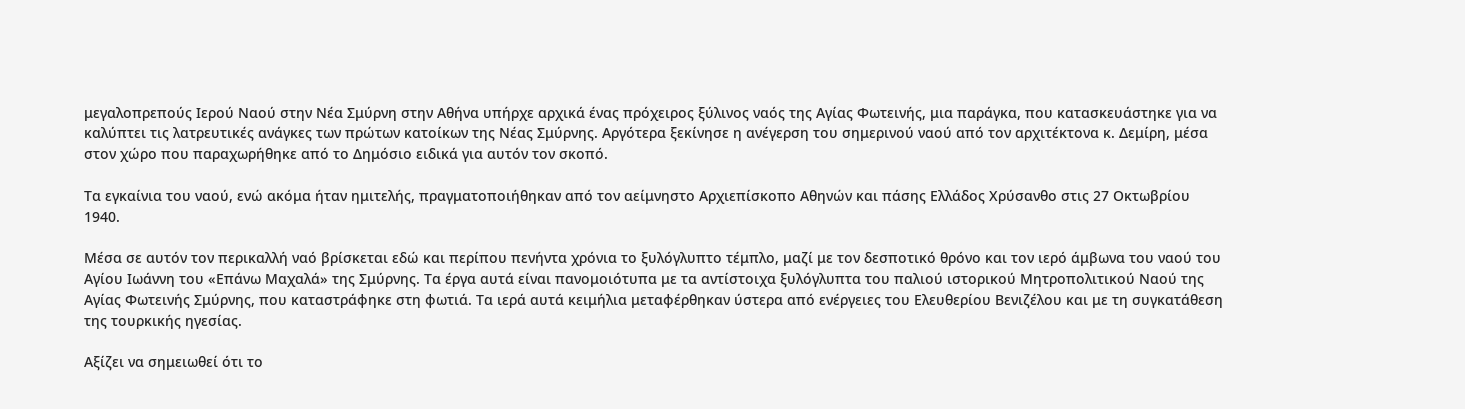μεγαλοπρεπούς Ιερού Ναού στην Νέα Σμύρνη στην Αθήνα υπήρχε αρχικά ένας πρόχειρος ξύλινος ναός της Αγίας Φωτεινής, μια παράγκα, που κατασκευάστηκε για να καλύπτει τις λατρευτικές ανάγκες των πρώτων κατοίκων της Νέας Σμύρνης. Αργότερα ξεκίνησε η ανέγερση του σημερινού ναού από τον αρχιτέκτονα κ. Δεμίρη, μέσα στον χώρο που παραχωρήθηκε από το Δημόσιο ειδικά για αυτόν τον σκοπό.

Τα εγκαίνια του ναού, ενώ ακόμα ήταν ημιτελής, πραγματοποιήθηκαν από τον αείμνηστο Αρχιεπίσκοπο Αθηνών και πάσης Ελλάδος Χρύσανθο στις 27 Οκτωβρίου 1940.

Μέσα σε αυτόν τον περικαλλή ναό βρίσκεται εδώ και περίπου πενήντα χρόνια το ξυλόγλυπτο τέμπλο, μαζί με τον δεσποτικό θρόνο και τον ιερό άμβωνα του ναού του Αγίου Ιωάννη του «Επάνω Μαχαλά» της Σμύρνης. Τα έργα αυτά είναι πανομοιότυπα με τα αντίστοιχα ξυλόγλυπτα του παλιού ιστορικού Μητροπολιτικού Ναού της Αγίας Φωτεινής Σμύρνης, που καταστράφηκε στη φωτιά. Τα ιερά αυτά κειμήλια μεταφέρθηκαν ύστερα από ενέργειες του Ελευθερίου Βενιζέλου και με τη συγκατάθεση της τουρκικής ηγεσίας.

Αξίζει να σημειωθεί ότι το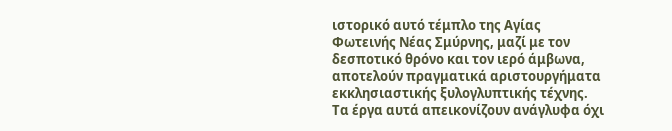ιστορικό αυτό τέμπλο της Αγίας Φωτεινής Νέας Σμύρνης, μαζί με τον δεσποτικό θρόνο και τον ιερό άμβωνα, αποτελούν πραγματικά αριστουργήματα εκκλησιαστικής ξυλογλυπτικής τέχνης. Τα έργα αυτά απεικονίζουν ανάγλυφα όχι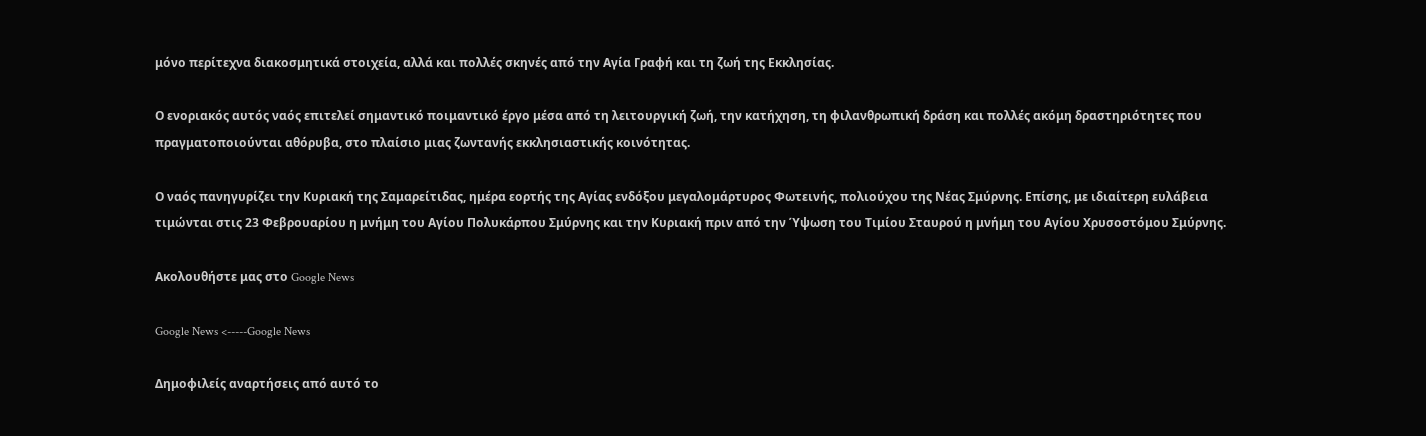μόνο περίτεχνα διακοσμητικά στοιχεία, αλλά και πολλές σκηνές από την Αγία Γραφή και τη ζωή της Εκκλησίας.

Ο ενοριακός αυτός ναός επιτελεί σημαντικό ποιμαντικό έργο μέσα από τη λειτουργική ζωή, την κατήχηση, τη φιλανθρωπική δράση και πολλές ακόμη δραστηριότητες που πραγματοποιούνται αθόρυβα, στο πλαίσιο μιας ζωντανής εκκλησιαστικής κοινότητας.

Ο ναός πανηγυρίζει την Κυριακή της Σαμαρείτιδας, ημέρα εορτής της Αγίας ενδόξου μεγαλομάρτυρος Φωτεινής, πολιούχου της Νέας Σμύρνης. Επίσης, με ιδιαίτερη ευλάβεια τιμώνται στις 23 Φεβρουαρίου η μνήμη του Αγίου Πολυκάρπου Σμύρνης και την Κυριακή πριν από την Ύψωση του Τιμίου Σταυρού η μνήμη του Αγίου Χρυσοστόμου Σμύρνης.

Ακολουθήστε μας στο Google News

Google News <-----Google News

Δημοφιλείς αναρτήσεις από αυτό το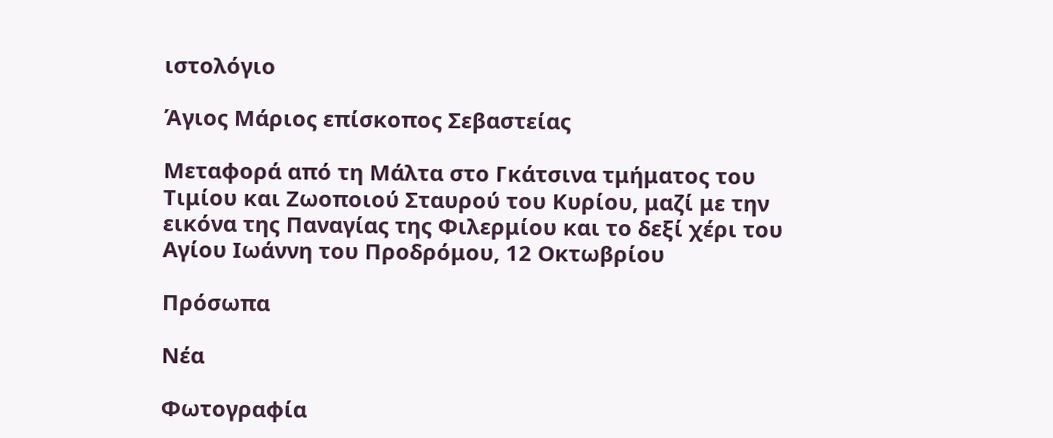ιστολόγιο

Άγιος Μάριος επίσκοπος Σεβαστείας

Μεταφορά από τη Μάλτα στο Γκάτσινα τμήματος του Τιμίου και Ζωοποιού Σταυρού του Κυρίου, μαζί με την εικόνα της Παναγίας της Φιλερμίου και το δεξί χέρι του Αγίου Ιωάννη του Προδρόμου, 12 Οκτωβρίου

Πρόσωπα

Νέα

Φωτογραφία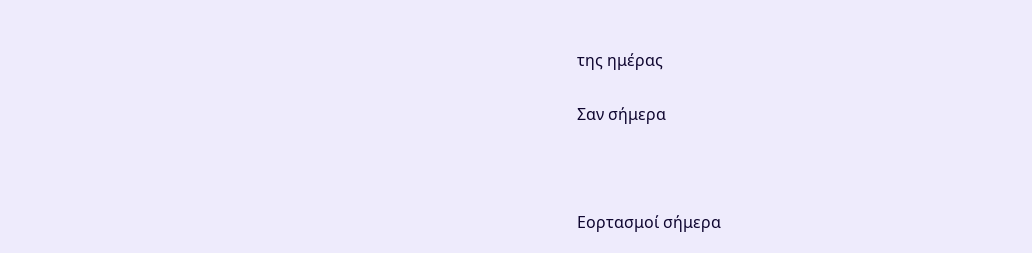της ημέρας

Σαν σήμερα



Εορτασμοί σήμερα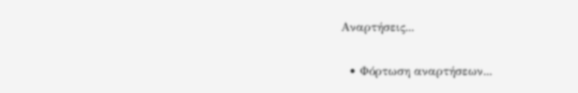Αναρτήσεις...

  • Φόρτωση αναρτήσεων...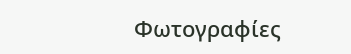Φωτογραφίες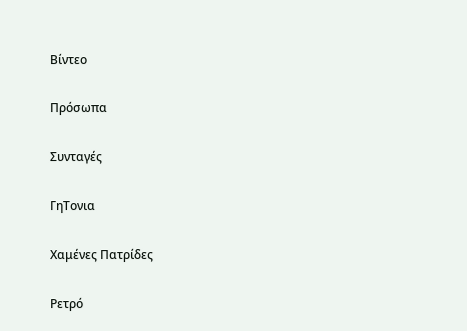Βίντεο

Πρόσωπα

Συνταγές

ΓηΤονια

Χαμένες Πατρίδες

Ρετρό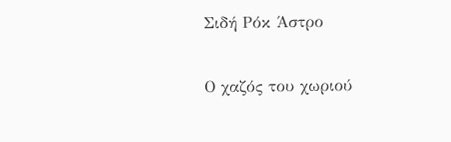Σιδή Ρόκ Άστρο

Ο χαζός του χωριού